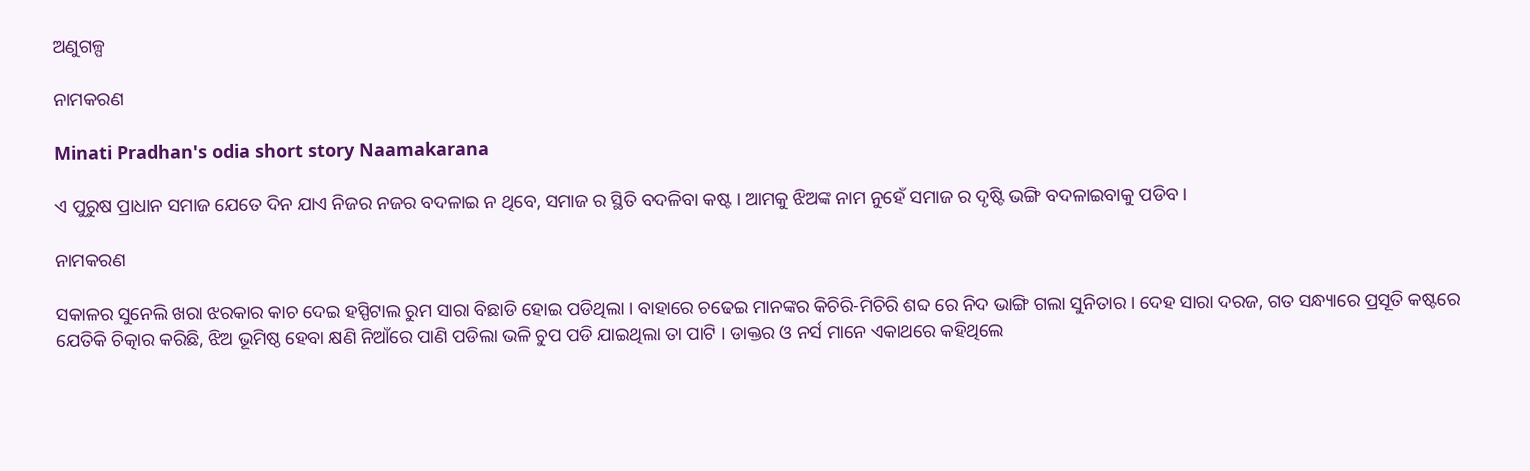ଅଣୁଗଳ୍ପ

ନାମକରଣ

Minati Pradhan's odia short story Naamakarana

ଏ ପୁରୁଷ ପ୍ରାଧାନ ସମାଜ ଯେତେ ଦିନ ଯାଏ ନିଜର ନଜର ବଦଳାଇ ନ ଥିବେ, ସମାଜ ର ସ୍ଥିତି ବଦଳିବା କଷ୍ଟ । ଆମକୁ ଝିଅଙ୍କ ନାମ ନୁହେଁ ସମାଜ ର ଦୃଷ୍ଟି ଭଙ୍ଗି ବଦଳାଇବାକୁ ପଡିବ ।

ନାମକରଣ

ସକାଳର ସୁନେଲି ଖରା ଝରକାର କାଚ ଦେଇ ହସ୍ପିଟାଲ ରୁମ ସାରା ବିଛାଡି ହୋଇ ପଡିଥିଲା । ବାହାରେ ଚଢେଇ ମାନଙ୍କର କିଚିରି-ମିଚିରି ଶବ୍ଦ ରେ ନିଦ ଭାଙ୍ଗି ଗଲା ସୁନିତାର । ଦେହ ସାରା ଦରଜ, ଗତ ସନ୍ଧ୍ୟାରେ ପ୍ରସୂତି କଷ୍ଟରେ ଯେତିକି ଚିତ୍କାର କରିଛି, ଝିଅ ଭୂମିଷ୍ଠ ହେବା କ୍ଷଣି ନିଆଁରେ ପାଣି ପଡିଲା ଭଳି ଚୁପ ପଡି ଯାଇଥିଲା ତା ପାଟି । ଡାକ୍ତର ଓ ନର୍ସ ମାନେ ଏକାଥରେ କହିଥିଲେ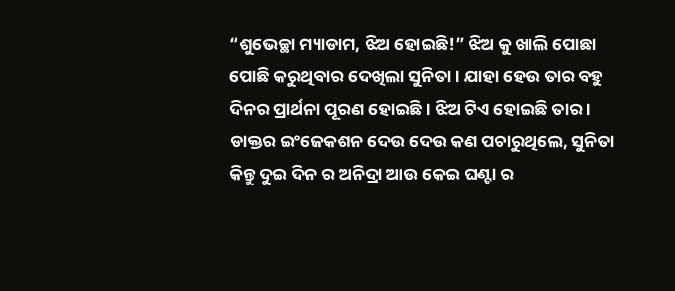“ଶୁଭେଚ୍ଛା ମ୍ୟାଡାମ, ଝିଅ ହୋଇଛି!” ଝିଅ କୁ ଖାଲି ପୋଛା ପୋଛି କରୁଥିବାର ଦେଖିଲା ସୁନିତା । ଯାହା ହେଉ ତାର ବହୁ ଦିନର ପ୍ରାର୍ଥନା ପୂରଣ ହୋଇଛି । ଝିଅ ଟିଏ ହୋଇଛି ତାର । ଡାକ୍ତର ଇଂଜେକଶନ ଦେଉ ଦେଉ କଣ ପଚାରୁଥିଲେ, ସୁନିତା କିନ୍ତୁ ଦୁଇ ଦିନ ର ଅନିଦ୍ରା ଆଉ କେଇ ଘଣ୍ଟା ର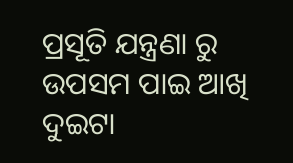ପ୍ରସୂତି ଯନ୍ତ୍ରଣା ରୁ ଉପସମ ପାଇ ଆଖି ଦୁଇଟା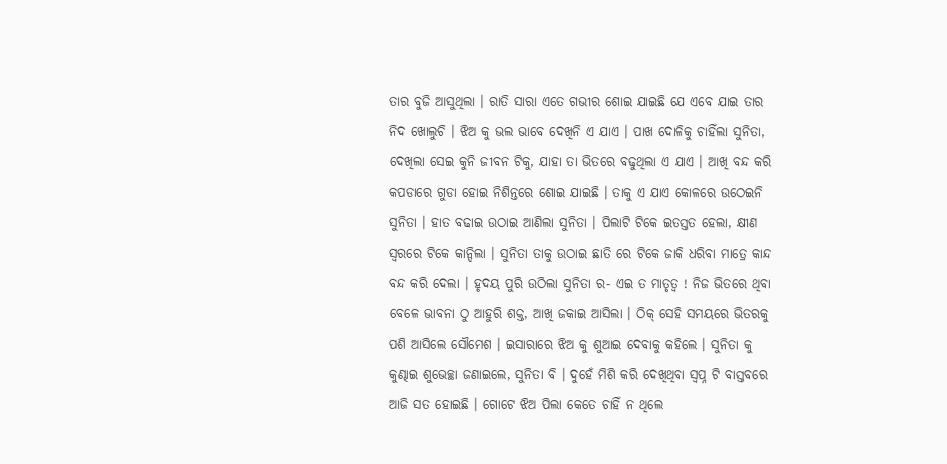ତାର ବୁଜି ଆସୁଥିଲା । ରାତି ସାରା ଏତେ ଗଭୀର ଶୋଇ ଯାଇଛି ଯେ ଏବେ ଯାଇ ତାର ନିଦ ଖୋଲୁଚି । ଝିଅ କୁ ଭଲ ଭାବେ ଦେଖିନି ଏ ଯାଏ । ପାଖ ଦୋଳିକୁ ଚାହିଁଲା ସୁନିତା, ଦେଖିଲା ସେଇ କୁନି ଜୀବନ ଟିକୁ, ଯାହା ତା ଭିତରେ ବଢୁଥିଲା ଏ ଯାଏ । ଆଖି ବନ୍ଦ କରି କପଡାରେ ଗୁଡା ହୋଇ ନିଶିନ୍ତରେ ଶୋଇ ଯାଇଛି । ତାକୁ ଏ ଯାଏ କୋଳରେ ଉଠେଇନି ସୁନିତା । ହାତ ବଢାଇ ଉଠାଇ ଆଣିଲା ସୁନିତା । ପିଲାଟି ଟିକେ ଇତସ୍ତତ ହେଲା, କ୍ଷୀଣ ସ୍ଵରରେ ଟିକେ କାନ୍ଦିଲା । ସୁନିତା ତାକୁ ଉଠାଇ ଛାତି ରେ ଟିକେ ଜାକି ଧରିବା ମାତ୍ରେ କାନ୍ଦ ବନ୍ଦ କରି ଦେଲା । ହୃଦୟ ପୁରି ଉଠିଲା ସୁନିତା ର- ଏଇ ତ ମାତୃତ୍ଵ ! ନିଜ ଭିତରେ ଥିବା ବେଳେ ଭାବନା ଠୁ ଆହୁରି ଶକ୍ତ, ଆଖି ଜକାଇ ଆସିଲା । ଠିକ୍‌ ସେହି ସମୟରେ ଭିତରକୁ ପଶି ଆସିଲେ ସୌମେଶ । ଇସାରାରେ ଝିଅ କୁ ଶୁଆଇ ଦେବାକୁ କହିଲେ । ସୁନିତା କୁ କୁଣ୍ଢାଇ ଶୁଭେଚ୍ଛା ଜଣାଇଲେ, ସୁନିତା ବି । ଦୁହେଁ ମିଶି କରି ଦେଖିଥିବା ସ୍ଵପ୍ନ ଟି ବାସ୍ତବରେ ଆଜି ସତ ହୋଇଛି । ଗୋଟେ ଝିଅ ପିଲା କେତେ ଚାହିଁ ନ ଥିଲେ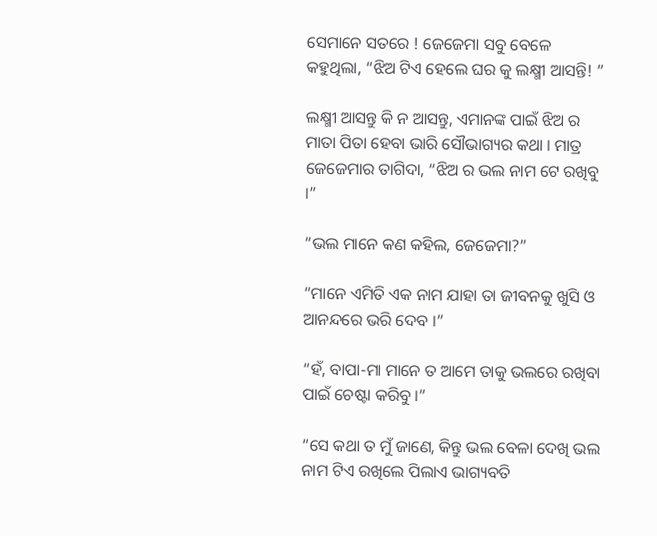ସେମାନେ ସତରେ ! ଜେଜେମା ସବୁ ବେଳେ କହୁଥିଲା, “ଝିଅ ଟିଏ ହେଲେ ଘର କୁ ଲକ୍ଷ୍ମୀ ଆସନ୍ତି! ”

ଲକ୍ଷ୍ମୀ ଆସନ୍ତୁ କି ନ ଆସନ୍ତୁ, ଏମାନଙ୍କ ପାଇଁ ଝିଅ ର ମାତା ପିତା ହେବା ଭାରି ସୌଭାଗ୍ୟର କଥା । ମାତ୍ର ଜେଜେମାର ତାଗିଦା, “ଝିଅ ର ଭଲ ନାମ ଟେ ରଖିବୁ ।”

“ଭଲ ମାନେ କଣ କହିଲ, ଜେଜେମା?”

“ମାନେ ଏମିତି ଏକ ନାମ ଯାହା ତା ଜୀବନକୁ ଖୁସି ଓ ଆନନ୍ଦରେ ଭରି ଦେବ ।”

“ହଁ, ବାପା-ମା ମାନେ ତ ଆମେ ତାକୁ ଭଲରେ ରଖିବା ପାଇଁ ଚେଷ୍ଟା କରିବୁ ।”

“ସେ କଥା ତ ମୁଁ ଜାଣେ, କିନ୍ତୁ ଭଲ ବେଳା ଦେଖି ଭଲ ନାମ ଟିଏ ରଖିଲେ ପିଲାଏ ଭାଗ୍ୟବତି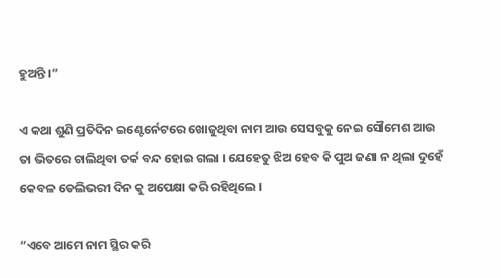ହୁଅନ୍ତି ।”

ଏ କଥା ଶୁଣି ପ୍ରତିଦିନ ଇଣ୍ଟେର୍ନେଟରେ ଖୋଜୁଥିବା ନାମ ଆଉ ସେସବୁକୁ ନେଇ ସୌମେଶ ଆଉ ତା ଭିତରେ ଚାଲିଥିବା ତର୍କ ବନ୍ଦ ହୋଇ ଗଲା । ଯେହେତୁ ଝିଅ ହେବ କି ପୁଅ ଜଣା ନ ଥିଲା ଦୁହେଁ କେବଳ ଡେଲିଭରୀ ଦିନ କୁ ଅପେକ୍ଷା କରି ରହିଥିଲେ ।

“ଏବେ ଆମେ ନାମ ସ୍ଥିର କରି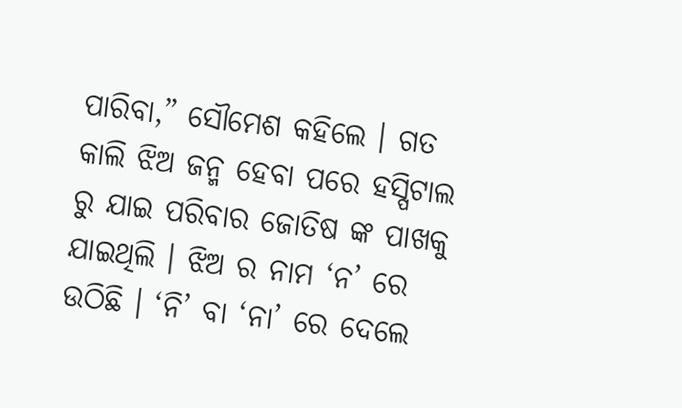ପାରିବା,” ସୌମେଶ କହିଲେ । ଗତ କାଲି ଝିଅ ଜନ୍ମ ହେବା ପରେ ହସ୍ପିଟାଲ ରୁ ଯାଇ ପରିବାର ଜୋତିଷ ଙ୍କ ପାଖକୁ ଯାଇଥିଲି । ଝିଅ ର ନାମ ‘ନ’ ରେ ଉଠିଛି । ‘ନି’ ବା ‘ନା’ ରେ ଦେଲେ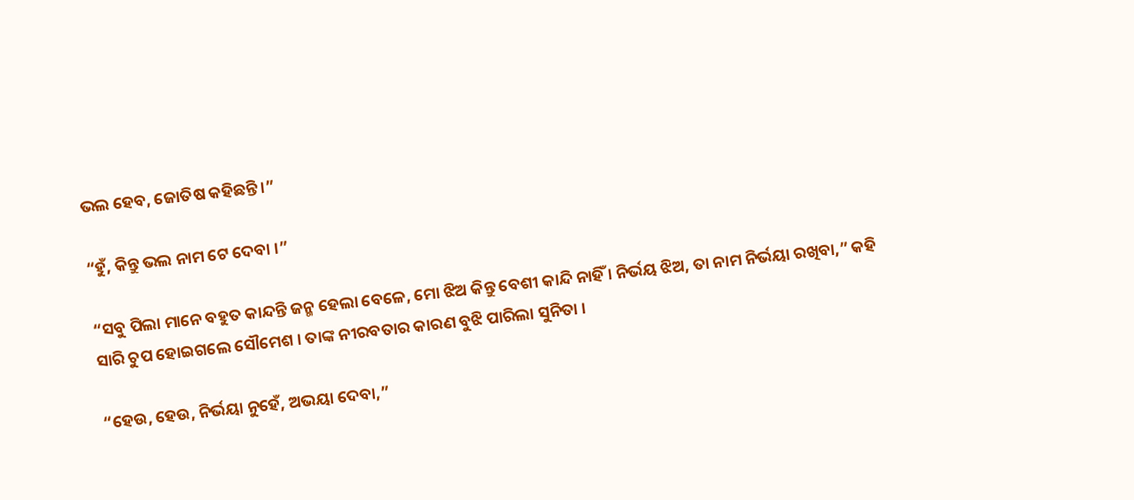ଭଲ ହେବ, ଜୋତିଷ କହିଛନ୍ତି ।”

“ହୁଁ, କିନ୍ତୁ ଭଲ ନାମ ଟେ ଦେବା ।”

“ସବୁ ପିଲା ମାନେ ବହୁତ କାନ୍ଦନ୍ତି ଜନ୍ମ ହେଲା ବେଳେ, ମୋ ଝିଅ କିନ୍ତୁ ବେଶୀ କାନ୍ଦି ନାହିଁ । ନିର୍ଭୟ ଝିଅ, ତା ନାମ ନିର୍ଭୟା ରଖିବା,” କହି ସାରି ଚୁପ ହୋଇଗଲେ ସୌମେଶ । ତାଙ୍କ ନୀରବତାର କାରଣ ବୁଝି ପାରିଲା ସୁନିତା ।

“ହେଉ, ହେଉ, ନିର୍ଭୟା ନୁହେଁ, ଅଭୟା ଦେବା,”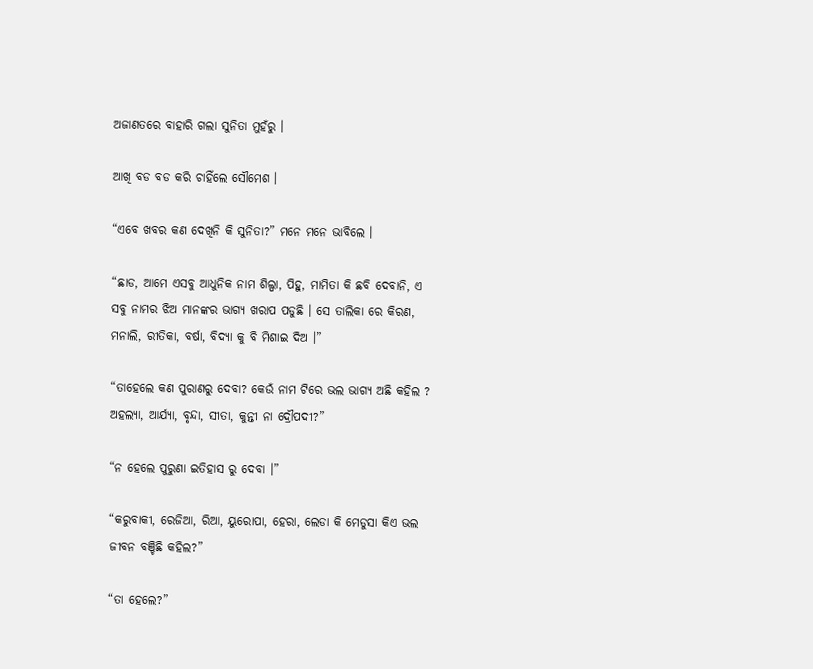ଅଜାଣତରେ ବାହାରି ଗଲା ସୁନିତା ମୁହଁରୁ ।

ଆଖି ବଡ ବଡ କରି ଚାହିଁଲେ ସୌମେଶ ।

“ଏବେ ଖବର କଣ ଦେଖିନି କି ସୁନିତା?” ମନେ ମନେ ଭାବିଲେ ।

“ଛାଡ, ଆମେ ଏସବୁ ଆଧୁନିକ ନାମ ଶିଲ୍ପା, ପିହୁ, ମାମିତା କି ଛବି ଦେବାନି, ଏ ସବୁ ନାମର ଝିଅ ମାନଙ୍କର ଭାଗ୍ୟ ଖରାପ ପଡୁଛି । ସେ ତାଲିକା ରେ କିରଣ, ମନାଲି, ରୀତିକା, ବର୍ଷା, ବିଦ୍ୟା କୁ ବି ମିଶାଇ ଦିଅ ।”

“ତାହେଲେ କଣ ପୁରାଣରୁ ଦେବା? କେଉଁ ନାମ ଟିରେ ଭଲ ଭାଗ୍ୟ ଅଛି କହିଲ ? ଅହଲ୍ୟା, ଆର୍ଯ୍ୟା, ବୃନ୍ଦା, ସୀତା, କୁନ୍ତୀ ନା ଦ୍ରୌପଦୀ?”

“ନ ହେଲେ ପୁରୁଣା ଇତିହାସ ରୁ ଦେବା ।”

“କରୁବାକୀ, ରେଜିଆ, ରିଆ, ୟୁରୋପା, ହେରା, ଲେଡା କି ମେଡୁସା କିଏ ଭଲ ଜୀବନ ବଞ୍ଚିଛି କହିଲ?”

“ତା ହେଲେ?”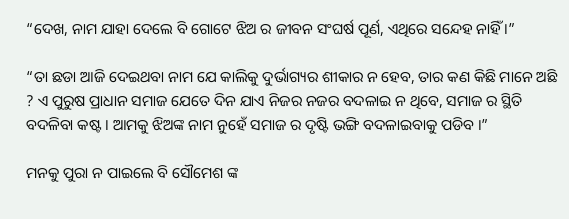“ଦେଖ, ନାମ ଯାହା ଦେଲେ ବି ଗୋଟେ ଝିଅ ର ଜୀବନ ସଂଘର୍ଷ ପୂର୍ଣ, ଏଥିରେ ସନ୍ଦେହ ନାହିଁ ।”

“ତା ଛଡା ଆଜି ଦେଇଥବା ନାମ ଯେ କାଲିକୁ ଦୁର୍ଭାଗ୍ୟର ଶୀକାର ନ ହେବ, ତାର କଣ କିଛି ମାନେ ଅଛି ? ଏ ପୁରୁଷ ପ୍ରାଧାନ ସମାଜ ଯେତେ ଦିନ ଯାଏ ନିଜର ନଜର ବଦଳାଇ ନ ଥିବେ, ସମାଜ ର ସ୍ଥିତି ବଦଳିବା କଷ୍ଟ । ଆମକୁ ଝିଅଙ୍କ ନାମ ନୁହେଁ ସମାଜ ର ଦୃଷ୍ଟି ଭଙ୍ଗି ବଦଳାଇବାକୁ ପଡିବ ।”

ମନକୁ ପୁରା ନ ପାଇଲେ ବି ସୌମେଶ ଙ୍କ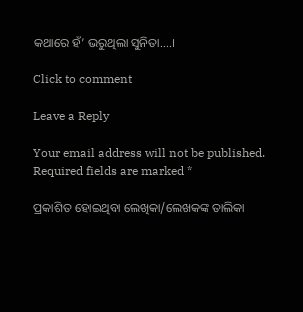କଥାରେ ହଁ’ ଭରୁଥିଲା ସୁନିତା….।

Click to comment

Leave a Reply

Your email address will not be published. Required fields are marked *

ପ୍ରକାଶିତ ହୋଇଥିବା ଲେଖିକା/ଲେଖକଙ୍କ ତାଲିକା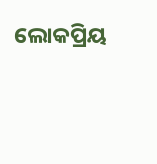ଲୋକପ୍ରିୟ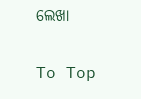ଲେଖା

To Top